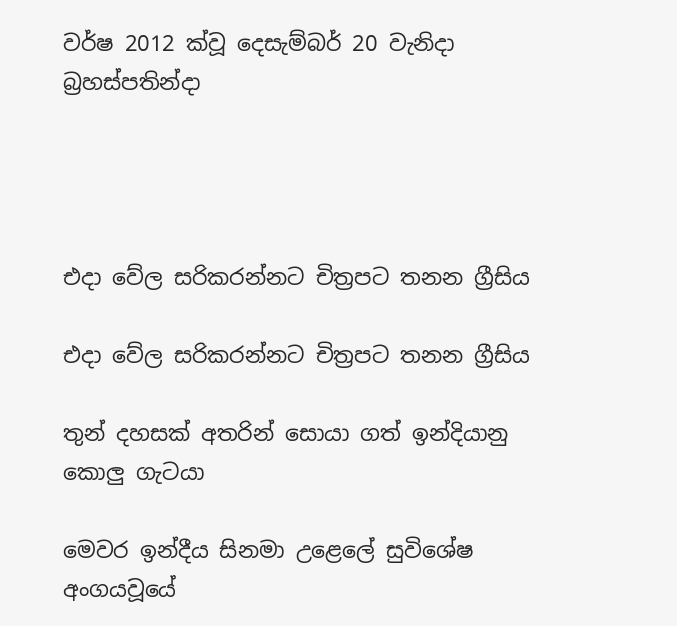වර්ෂ 2012 ක්වූ දෙසැම්බර් 20 වැනිදා බ්‍රහස්පතින්දා




එදා වේල සරිකරන්නට චිත්‍රපට තනන ග්‍රීසිය

එදා වේල සරිකරන්නට චිත්‍රපට තනන ග්‍රීසිය

තුන් දහසක් අතරින් සොයා ගත් ඉන්දියානු කොලු ගැටයා

මෙවර ඉන්දීය සිනමා උළෙලේ සුවිශේෂ අංගයවූයේ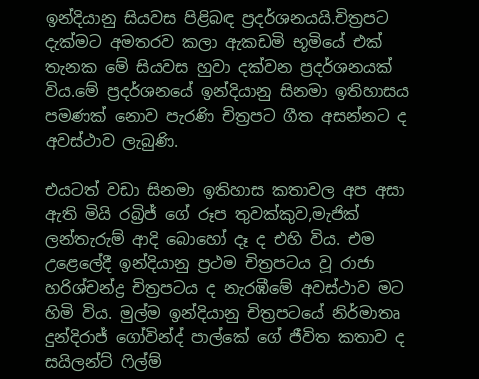ඉන්දියානු සියවස පිළිබඳ ප්‍රදර්ශනයයි.චිත්‍රපට දැක්මට අමතරව කලා ඇකඩමි භූමියේ එක් තැනක මේ සියවස හුවා දක්වන ප්‍රදර්ශනයක් විය.මේ ප්‍රදර්ශනයේ ඉන්දියානු සිනමා ඉතිහාසය පමණක් නොව පැරණි චිත්‍රපට ගීත අසන්නට ද අවස්ථාව ලැබුණි.

එයටත් වඩා සිනමා ඉතිහාස කතාවල අප අසා ඇති මියි රබ්‍රිජ් ගේ රූප තුවක්කුව,මැජික් ලන්තැරුම් ආදි බොහෝ දෑ ද එහි විය. එම උළෙලේදී ඉන්දියානු ප්‍රථම චිත්‍රපටය වූ රාජා හරිශ්චන්ද්‍ර චිත්‍රපටය ද නැරඹීමේ අවස්ථාව මට හිමි විය. මුල්ම ඉන්දියානු චිත්‍රපටයේ නිර්මාතෘ දුන්දිරාජ් ගෝවින්ද් පාල්කේ ගේ ජීවිත කතාව ද සයිලන්ට් ෆිල්ම්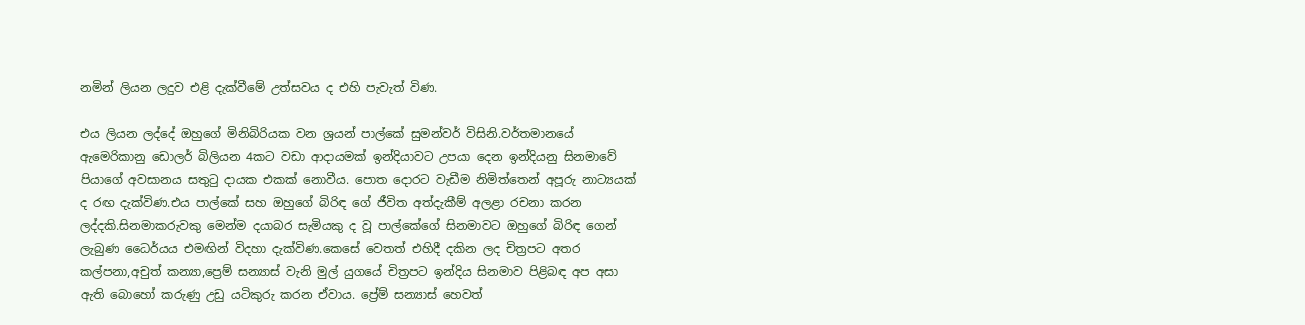නමින් ලියන ලදුව එළි දැක්වීමේ උත්සවය ද එහි පැවැත් විණ.

එය ලියන ලද්දේ ඔහුගේ මිනිබිරියක වන ශ්‍රයන් පාල්කේ සුමන්වර් විසිනි.වර්තමානයේ ඇමෙරිකානු ඩොලර් බිලියන 4කට වඩා ආදායමක් ඉන්දියාවට උපයා දෙන ඉන්දියනු සිනමාවේ පියාගේ අවසානය සතුටු දායක එකක් නොවීය. පොත දොරට වැඩීම නිමිත්තෙන් අපූරු නාට්‍යයක් ද රඟ දැක්විණ.එය පාල්කේ සහ ඔහුගේ බිරිඳ ගේ ජීවිත අත්දැකීම් අලළා රචනා කරන ලද්දකි.සිනමාකරුවකු මෙන්ම දයාබර සැමියකු ද වූ පාල්කේගේ සිනමාවට ඔහුගේ බිරිඳ ගෙන් ලැබුණ ධෛර්යය එමඟින් විදහා දැක්විණ.කෙසේ වෙතත් එහිදී දකින ලද චිත්‍රපට අතර කල්පනා,අචුත් කන්‍යා,ප්‍රෙම් සන්‍යාස් වැනි මුල් යුගයේ චිත්‍රපට ඉන්දිය සිනමාව පිළිබඳ අප අසා ඇති බොහෝ කරුණු උඩු යටිකුරු කරන ඒවාය. ප්‍රේම් සන්‍යාස් හෙවත්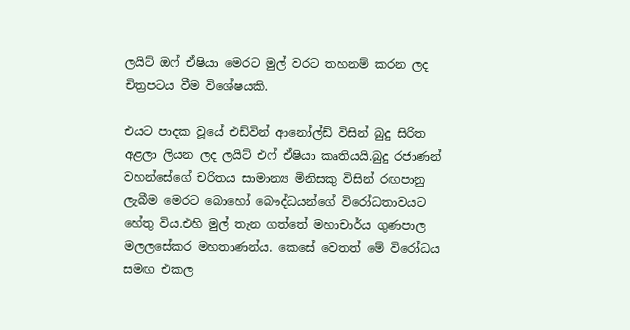ලයිට් ඔෆ් ඒෂියා මෙරට මුල් වරට තහනම් කරන ලද චිත්‍රපටය වීම විශේෂයකි.

එයට පාදක වූයේ එඩ්වින් ආනෝල්ඩ් විසින් බුදු සිරිත අළලා ලියන ලද ලයිට් එෆ් ඒෂියා කෘතියයි.බුදු රජාණන් වහන්සේගේ චරිතය සාමාන්‍ය මිනිසකු විසින් රඟපානු ලැබීම මෙරට බොහෝ බෞද්ධයන්ගේ විරෝධතාවයට හේතු විය.එහි මුල් තැන ගත්තේ මහාචාර්ය ගුණපාල මලලසේකර මහතාණන්ය. කෙසේ වෙතත් මේ විරෝධය සමඟ එකල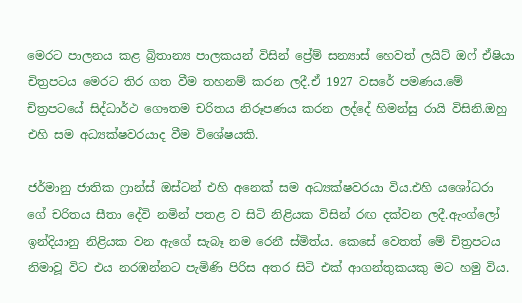මෙරට පාලනය කළ බ්‍රිතාන්‍ය පාලකයන් විසින් ප්‍රේම් සන්‍යාස් හෙවත් ලයිට් ඔෆ් ඒෂියා චිත්‍රපටය මෙරට තිර ගත වීම තහනම් කරන ලදී.ඒ 1927 වසරේ පමණය.මේ චිත්‍රපටයේ සිද්ධාර්ථ ගෞතම චරිතය නිරූපණය කරන ලද්දේ හිමන්සු රායි විසිනි.ඔහු එහි සම අධ්‍යක්ෂවරයාද වීම විශේෂයකි.

ජර්මානු ජාතික ෆ්‍රාන්ස් ඔස්ටන් එහි අනෙක් සම අධ්‍යක්ෂවරයා විය.එහි යශෝධරා ගේ චරිතය සීතා දේවි නමින් පතළ ව සිටි නිළියක විසින් රඟ දක්වන ලදී.ඇංග්ලෝ ඉන්දියානු නිළියක වන ඇගේ සැබෑ නම රෙනී ස්මිත්ය. කෙසේ වෙතත් මේ චිත්‍රපටය නිමාවූ විට එය නරඹන්නට පැමිණි පිරිස අතර සිටි එක් ආගන්තුකයකු මට හමු විය.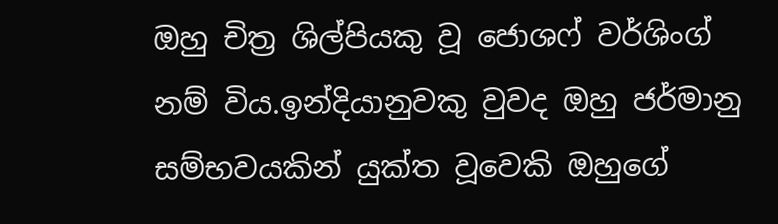ඔහු චිත්‍ර ශිල්පියකු වූ ජොශෆ් වර්ශිංග් නම් විය.ඉන්දියානුවකු වුවද ඔහු ජර්මානු සම්භවයකින් යුක්ත වූවෙකි ඔහුගේ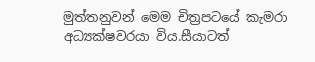මුත්තනුවන් මෙම චිත්‍රපටයේ කැමරා අධ්‍යක්ෂවරයා විය.සීයාටත්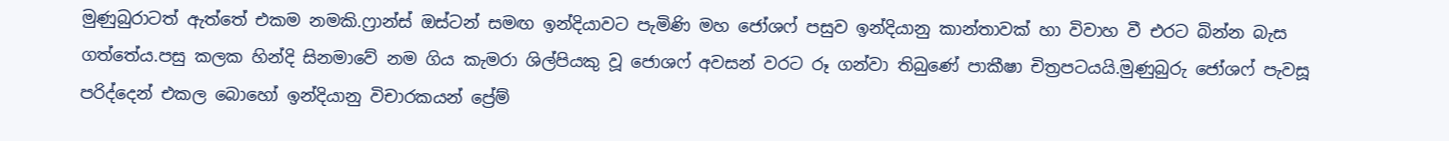මුණුබුරාටත් ඇත්තේ එකම නමකි.ෆ්‍රාන්ස් ඔස්ටන් සමඟ ඉන්දියාවට පැමිණි මහ ජෝශෆ් පසුව ඉන්දියානු කාන්තාවක් හා විවාහ වී එරට බින්න බැස ගත්තේය.පසු කලක හින්දි සිනමාවේ නම ගිය කැමරා ශිල්පියකු වූ ජොශෆ් අවසන් වරට රූ ගන්වා තිබුණේ පාකීෂා චිත්‍රපටයයි.මුණුබුරු ජෝශෆ් පැවසූ පරිද්දෙන් එකල බොහෝ ඉන්දියානු විචාරකයන් ප්‍රේම්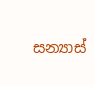සන්‍යාස්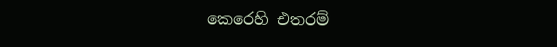කෙරෙහි එතරම්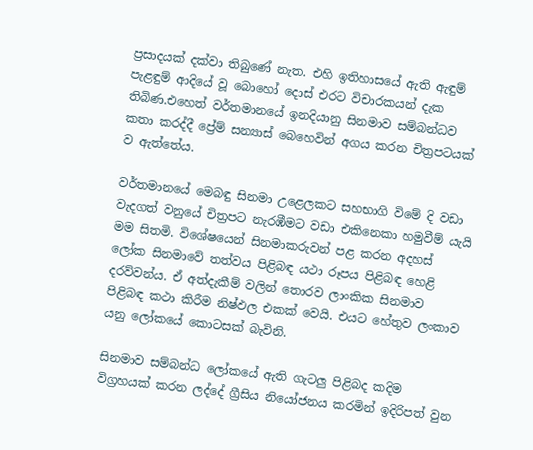ප්‍රසාදයක් දක්වා තිබුණේ නැත. එහි ඉතිහාසයේ ඇති ඇඳුම් පැළඳුම් ආදියේ වූ බොහෝ දොස් එරට විචාරකයන් දැක තිබිණ.එහෙත් වර්තමානයේ ඉනදියානු සිනමාව සම්බන්ධව කතා කරද්දී ප්‍රේම් සන්‍යාස් බෙහෙවින් අගය කරන චිත්‍රපටයක් ව ඇත්තේය.

වර්තමානයේ මෙබඳු සිනමා උළෙලකට සහභාගි විමේ දි වඩා වැදගත් වනුයේ චිත්‍රපට නැරඹීමට වඩා එකිනෙකා හමුවීම් යැයි මම සිතමි. විශේෂයෙන් සිනමාකරුවන් පළ කරන අදහස් ලෝක සිනමාවේ තත්වය පිළිබඳ යථා රූපය පිළිබඳ හෙළි දරව්වන්ය. ඒ අත්දැකීම් වලින් තොරව ලාංකික සිනමාව පිළිබඳ කථා කිරීම නිෂ්ඵල එකක් වෙයි. එයට හේතුව ලංකාව යනු ලෝකයේ කොටසක් බැවිනි.

සිනමාව සම්බන්ධ ලෝකයේ ඇති ගැටලු පිළිබද කදිම විග්‍රහයක් කරන ලද්දේ ග්‍රීසිය නියෝජනය කරමින් ඉදිරිපත් වුන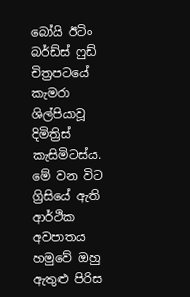බෝයි ඊටිං බර්ඩ්ස් ෆුඩ් චිත්‍රපටයේ කැමරා ශිල්පියාවූ දිමිත්‍රිස් කැසිමිටස්ය. මේ වන විට ග්‍රිසියේ ඇති ආර්ථික අවපාතය හමුවේ ඔහු ඇතුළු පිරිස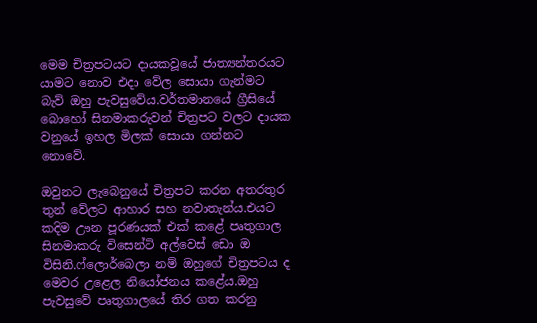මෙම චිත්‍රපටයට දායකවූයේ ජාත්‍යන්තරයට යාමට නොව එදා වේල සොයා ගැන්මට බැව් ඔහු පැවසුවේය.වර්තමානයේ ග්‍රීසියේ බොහෝ සිනමාකරුවන් චිත්‍රපට වලට දායක වනුයේ ඉහල මිලක් සොයා ගන්නට නොවේ.

ඔවුනට ලැබෙනුයේ චිත්‍රපට කරන අතරතුර තුන් වේලට ආහාර සහ නවාතැන්ය.එයට කදිම ඌන පූරණයක් එක් කළේ පෘතුගාල සිනමාකරු විසෙන්ටි අල්වෙස් ඩො ඔ විසිනි.ෆ්ලොර්බෙලා නම් ඔහුගේ චිත්‍රපටය ද මෙවර උළෙල නියෝජනය කළේය.ඔහු පැවසුවේ පෘතුගාලයේ තිර ගත කරනු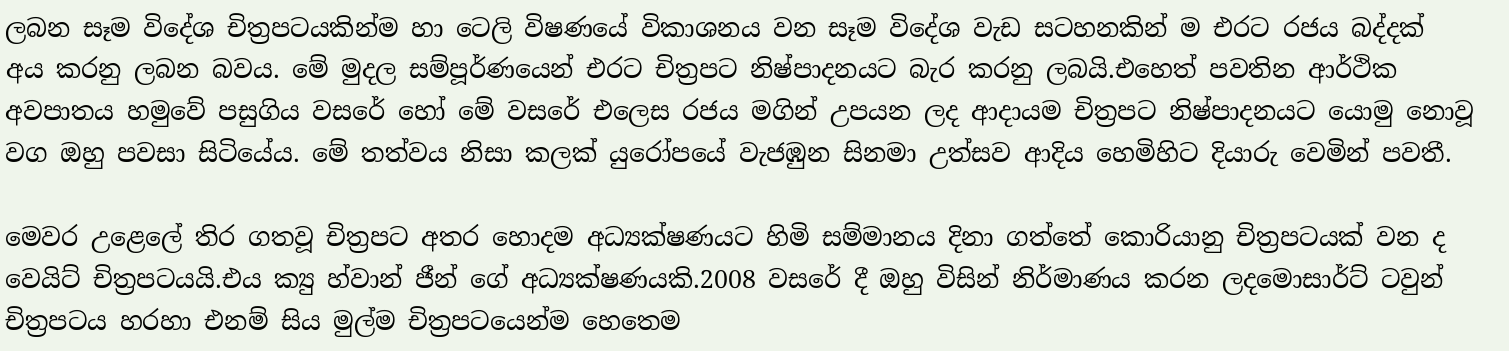ලබන සෑම විදේශ චිත්‍රපටයකින්ම හා ටෙලි විෂණයේ විකාශනය වන සෑම විදේශ වැඩ සටහනකින් ම එරට රජය බද්දක් අය කරනු ලබන බවය. මේ මුදල සම්පූර්ණයෙන් එරට චිත්‍රපට නිෂ්පාදනයට බැර කරනු ලබයි.එහෙත් පවතින ආර්ථික අවපාතය හමුවේ පසුගිය වසරේ හෝ මේ වසරේ එලෙස රජය මගින් උපයන ලද ආදායම චිත්‍රපට නිෂ්පාදනයට යොමු නොවූ වග ඔහු පවසා සිටියේය. මේ තත්වය නිසා කලක් යුරෝපයේ වැජඹුන සිනමා උත්සව ආදිය හෙමිහිට දියාරු වෙමින් පවතී.

මෙවර උළෙලේ තිර ගතවූ චිත්‍රපට අතර හොදම අධ්‍යක්ෂණයට හිමි සම්මානය දිනා ගත්තේ කොරියානු චිත්‍රපටයක් වන ද වෙයිට් චිත්‍රපටයයි.එය ක්‍යු හ්වාන් ජීන් ගේ අධ්‍යක්ෂණයකි.2008 වසරේ දී ඔහු විසින් නිර්මාණය කරන ලදමොසාර්ට් ටවුන් චිත්‍රපටය හරහා එනම් සිය මුල්ම චිත්‍රපටයෙන්ම හෙතෙම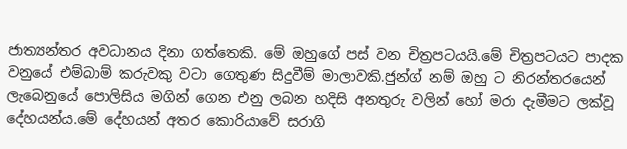ජාත්‍යන්තර අවධානය දිනා ගත්තෙකි. මේ ඔහුගේ පස් වන චිත්‍රපටයයි.මේ චිත්‍රපටයට පාදක වනුයේ එම්බාම් කරුවකු වටා ගෙතුණ සිදුවීම් මාලාවකි.ජුන්ග් නම් ඔහු ට නිරන්තරයෙන් ලැබෙනුයේ පොලිසිය මගින් ගෙන එනු ලබන හදිසි අනතුරු වලින් හෝ මරා දැමීමට ලක්වූ දේහයන්ය.මේ දේහයන් අතර කොරියාවේ සරාගි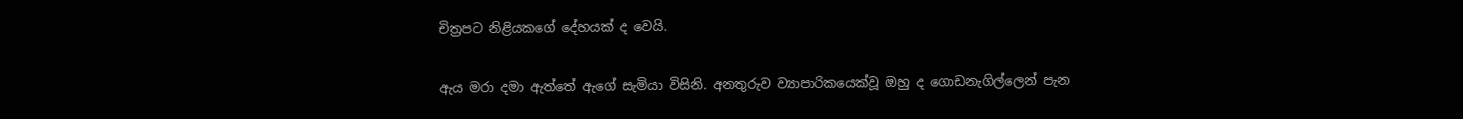චිත්‍රපට නිළියකගේ දේහයක් ද වෙයි.

ඇය මරා දමා ඇත්තේ ඇගේ සැමියා විසිනි. අනතුරුව ව්‍යාපාරිකයෙක්වූ ඔහු ද ගොඩනැගිල්ලෙන් පැන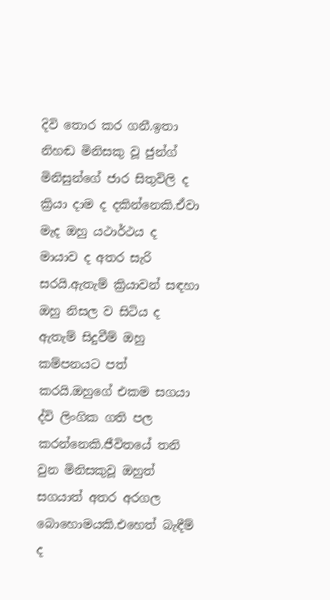දිවි තොර කර ගනී.ඉතා නිහඬ මිනිසකු වූ ජුන්ග් මිනිසුන්ගේ ජාර සිතුවිලි ද ක්‍රියා දාම ද දකින්නෙකි.ඒවා මැද ඔහු යථාර්ථය ද මායාව ද අතර සැරි සරයි.ඇතැම් ක්‍රියාවන් සඳහා ඔහු නිසල ව සිටිය ද ඇතැම් සිදුවීම් ඔහු කම්පනයට පත් කරයි.ඔහුගේ එකම සගයා ද්වි ලිංගික ගති පල කරන්නෙකි.ජීවිතයේ තනි වුන මිනිසකුවූ ඔහුත් සගයාත් අතර අරගල බොහොමයකි.එහෙත් බැඳීම් ද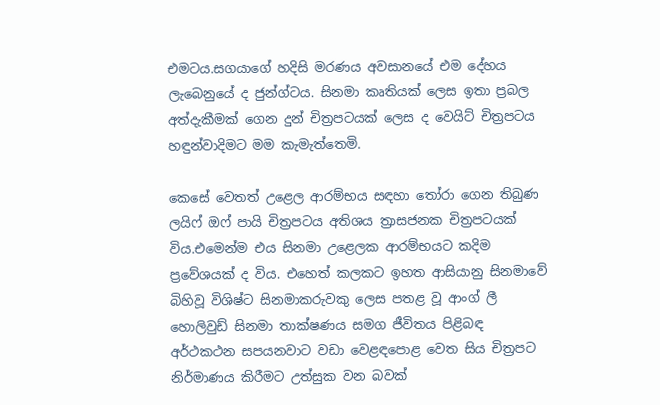එමටය.සගයාගේ හදිසි මරණය අවසානයේ එම දේහය ලැබෙනුයේ ද ජුන්ග්ටය. සිනමා කෘතියක් ලෙස ඉතා ප්‍රබල අත්දැකීමක් ගෙන දුන් චිත්‍රපටයක් ලෙස ද වෙයිට් චිත්‍රපටය හඳුන්වාදිමට මම කැමැත්තෙමි.

කෙසේ වෙතත් උළෙල ආරම්භය සඳහා තෝරා ගෙන තිබුණ ලයිෆ් ඔෆ් පායි චිත්‍රපටය අතිශය ත්‍රාසජනක චිත්‍රපටයක් විය.එමෙන්ම එය සිනමා උළෙලක ආරම්භයට කදිම ප්‍රවේශයක් ද විය. එහෙත් කලකට ඉහත ආසියානු සිනමාවේ බිහිවූ විශිෂ්ට සිනමාකරුවකු ලෙස පතළ වූ ආංග් ලී හොලිවුඩ් සිනමා තාක්ෂණය සමග ජීවිතය පිළිබඳ අර්ථකථන සපයනවාට වඩා වෙළඳපොළ වෙත සිය චිත්‍රපට නිර්මාණය කිරීමට උත්සුක වන බවක්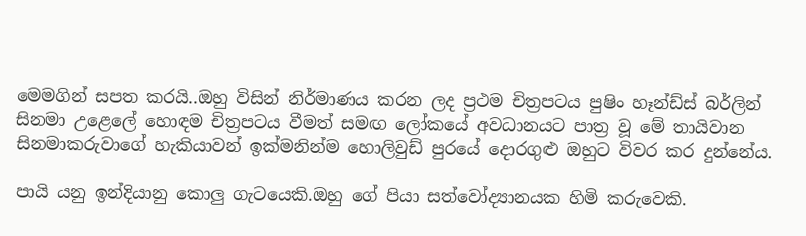මෙමගින් සපත කරයි..ඔහු විසින් නිර්මාණය කරන ලද ප්‍රථම චිත්‍රපටය පුෂිං හෑන්ඩ්ස් බර්ලින් සිනමා උළෙලේ හොඳම චිත්‍රපටය වීමත් සමඟ ලෝකයේ අවධානයට පාත්‍ර වූ මේ තායිවාන සිනමාකරුවාගේ හැකියාවන් ඉක්මනින්ම හොලිවුඩ් පුරයේ දොරගුළු ඔහුට විවර කර දුන්නේය.

පායි යනු ඉන්දියානු කොලු ගැටයෙකි.ඔහු ගේ පියා සත්වෝද්‍යානයක හිමි කරුවෙකි.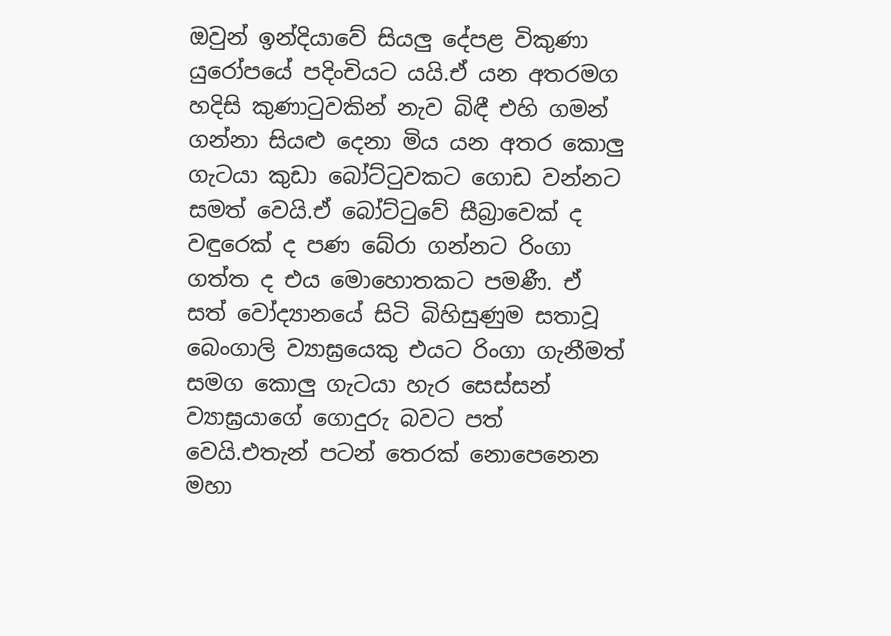ඔවුන් ඉන්දියාවේ සියලු දේපළ විකුණා යුරෝපයේ පදිංචියට යයි.ඒ යන අතරමග හදිසි කුණාටුවකින් නැව බිඳී එහි ගමන් ගන්නා සියළු දෙනා මිය යන අතර කොලු ගැටයා කුඩා බෝට්ටුවකට ගොඩ වන්නට සමත් වෙයි.ඒ බෝට්ටුවේ සීබ්‍රාවෙක් ද වඳුරෙක් ද පණ බේරා ගන්නට රිංගා ගත්ත ද එය මොහොතකට පමණී. ඒ සත් වෝද්‍යානයේ සිටි බිහිසුණුම සතාවූ බෙංගාලි ව්‍යාඝ්‍රයෙකු එයට රිංගා ගැනීමත් සමග කොලු ගැටයා හැර සෙස්සන් ව්‍යාඝ්‍රයාගේ ගොදුරු බවට පත් වෙයි.එතැන් පටන් තෙරක් නොපෙනෙන මහා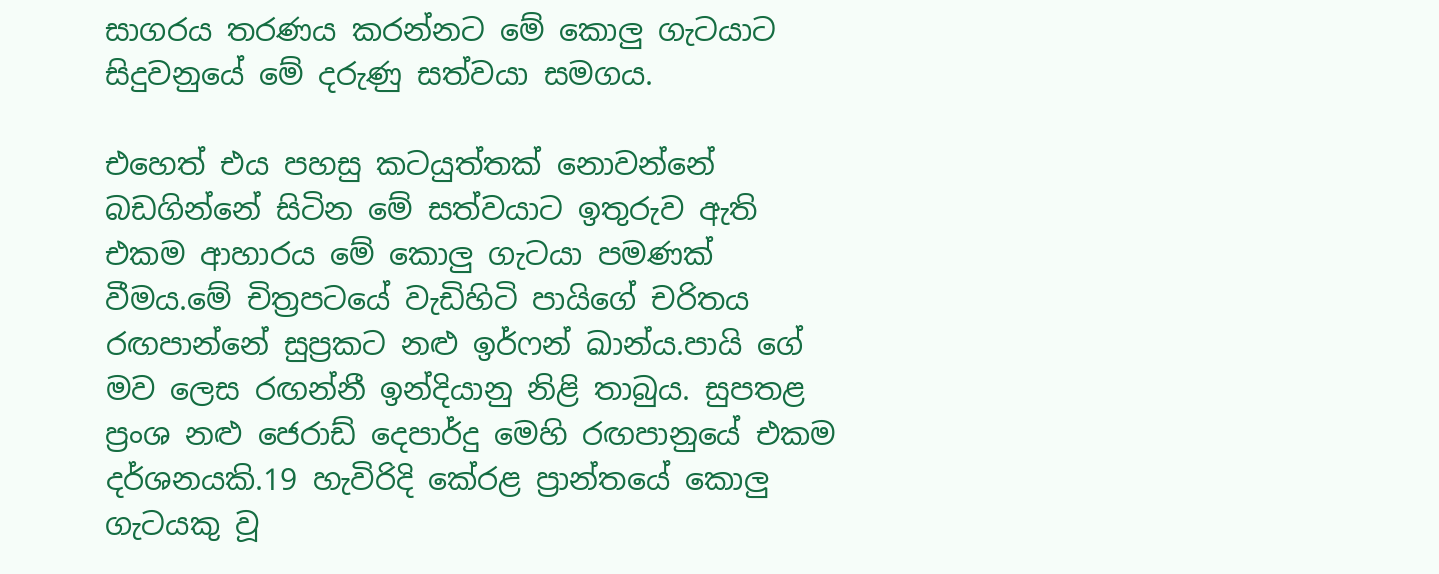සාගරය තරණය කරන්නට මේ කොලු ගැටයාට සිදුවනුයේ මේ දරුණු සත්වයා සමගය.

එහෙත් එය පහසු කටයුත්තක් නොවන්නේ බඩගින්නේ සිටින මේ සත්වයාට ඉතුරුව ඇති එකම ආහාරය මේ කොලු ගැටයා පමණක් වීමය.මේ චිත්‍රපටයේ වැඩිහිටි පායිගේ චරිතය රඟපාන්නේ සුප්‍රකට නළු ඉර්ෆන් ඛාන්ය.පායි ගේ මව ලෙස රඟන්නී ඉන්දියානු නිළි තාබුය. සුපතළ ප්‍රංශ නළු ජෙරාඩ් දෙපාර්දු මෙහි රඟපානුයේ එකම දර්ශනයකි.19 හැවිරිදි කේරළ ප්‍රාන්තයේ කොලු ගැටයකු වූ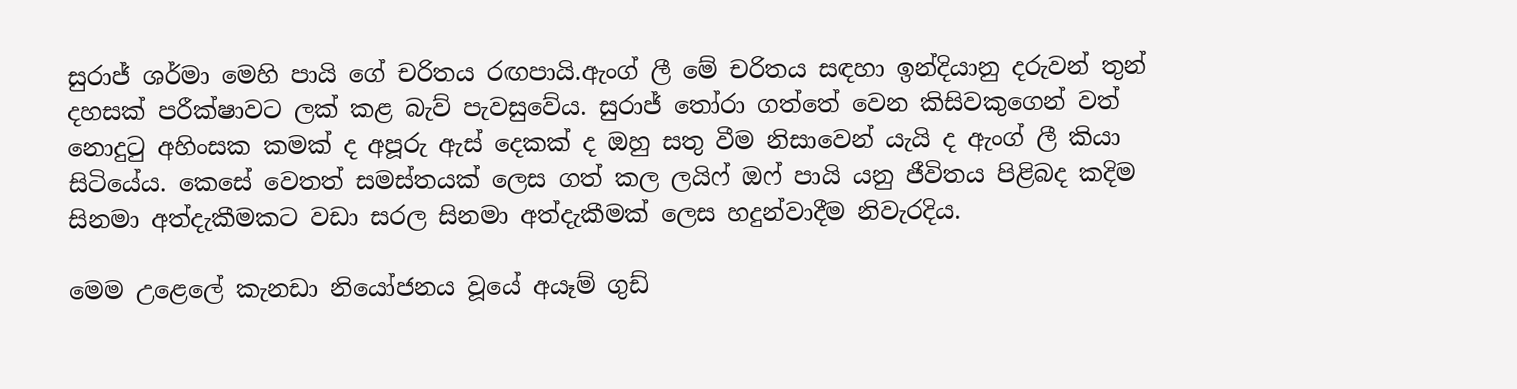සුරාජ් ශර්මා මෙහි පායි ගේ චරිතය රඟපායි.ඇංග් ලී මේ චරිතය සඳහා ඉන්දියානු දරුවන් තුන් දහසක් පරීක්ෂාවට ලක් කළ බැව් පැවසුවේය. සුරාජ් තෝරා ගත්තේ වෙන කිසිවකුගෙන් වත් නොදුටු අහිංසක කමක් ද අපූරු ඇස් දෙකක් ද ඔහු සතු වීම නිසාවෙන් යැයි ද ඇංග් ලී කියා සිටියේය. කෙසේ වෙතත් සමස්තයක් ලෙස ගත් කල ලයිෆ් ඔෆ් පායි යනු ජීවිතය පිළිබද කදිම සිනමා අත්දැකීමකට වඩා සරල සිනමා අත්දැකීමක් ලෙස හදුන්වාදීම නිවැරදිය.

මෙම උළෙලේ කැනඩා නියෝජනය වූයේ අයෑම් ගුඩ්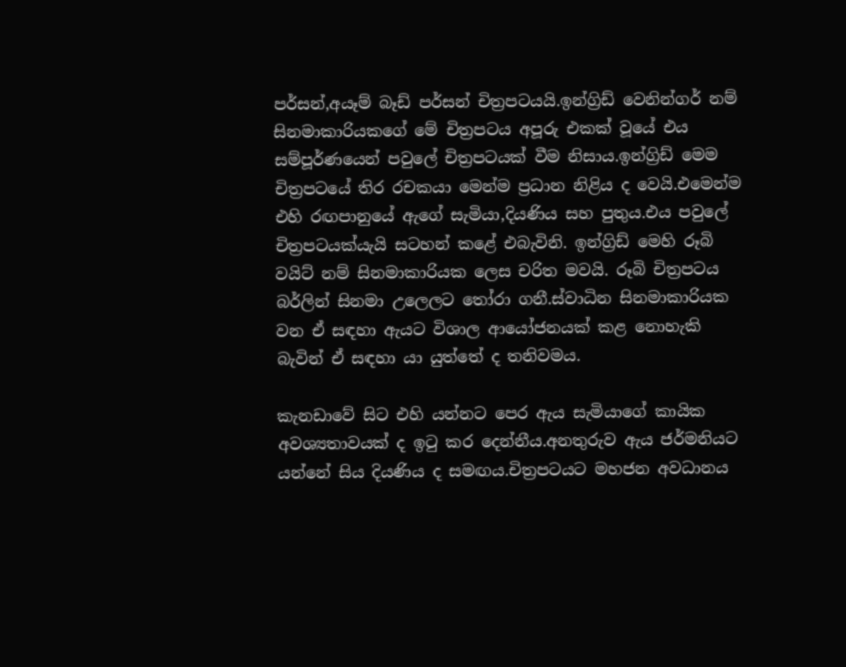පර්සන්,අයෑම් බෑඩ් පර්සන් චිත්‍රපටයයි.ඉන්ග්‍රිඩ් වෙනින්ගර් නම් සිනමාකාරියකගේ මේ චිත්‍රපටය අපූරු එකක් වූයේ එය සම්පූර්ණයෙන් පවුලේ චිත්‍රපටයක් වීම නිසාය.ඉන්ග්‍රිඩ් මෙම චිත්‍රපටයේ තිර රචකයා මෙන්ම ප්‍රධාන නිළිය ද වෙයි.එමෙන්ම එහි රඟපානුයේ ඇගේ සැමියා,දියණිය සහ පුතුය.එය පවුලේ චිත්‍රපටයක්යැයි සටහන් කළේ එබැවිනි. ඉන්ග්‍රිඩ් මෙහි රූබි වයිට් නම් සිනමාකාරියක ලෙස චරිත මවයි. රූබි චිත්‍රපටය බර්ලින් සිනමා උලෙලට තෝරා ගනී.ස්වාධින සිනමාකාරියක වන ඒ සඳහා ඇයට විශාල ආයෝජනයක් කළ නොහැකි බැවින් ඒ සඳහා යා යුත්තේ ද තනිවමය.

කැනඩාවේ සිට එහි යන්නට පෙර ඇය සැමියාගේ කායික අවශ්‍යතාවයක් ද ඉටු කර දෙන්නීය.අනතුරුව ඇය ජර්මනියට යන්නේ සිය දියණිය ද සමඟය.චිත්‍රපටයට මහජන අවධානය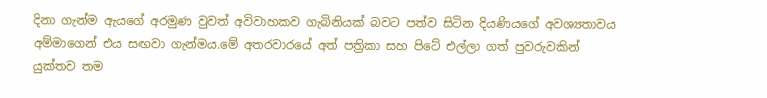දිනා ගැන්ම ඇයගේ අරමුණ වුවත් අවිවාහකව ගැබිනියක් බවට පත්ව සිටින දියණියගේ අවශ්‍යතාවය අම්මාගෙන් එය සඟවා ගැන්මය.මේ අතරවාරයේ අත් පත්‍රිකා සහ පිටේ එල්ලා ගත් පුවරුවකින් යුක්තව තම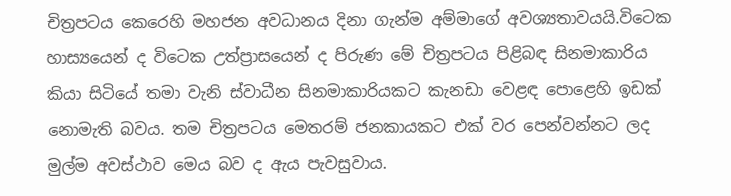චිත්‍රපටය කෙරෙහි මහජන අවධානය දිනා ගැන්ම අම්මාගේ අවශ්‍යතාවයයි.විටෙක හාස්‍යයෙන් ද විටෙක උත්ප්‍රාසයෙන් ද පිරුණ මේ චිත්‍රපටය පිළිබඳ සිනමාකාරිය කියා සිටියේ තමා වැනි ස්වාධීන සිනමාකාරියකට කැනඩා වෙළඳ පොළෙහි ඉඩක් නොමැති බවය. තම චිත්‍රපටය මෙතරම් ජනකායකට එක් වර පෙන්වන්නට ලද මුල්ම අවස්ථාව මෙය බව ද ඇය පැවසුවාය.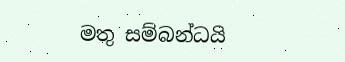මතු සම්බන්ධයි